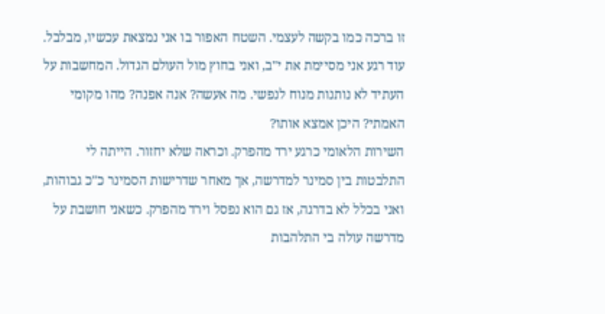זו ברכה כמו בקשה לעצמי. השטח האפור בו אני נמצאת עכשיו, מבלבל. עוד רגע אני מסיימת את י"ב, ואני בחוץ מול העולם הגדול. המחשבות על העתיד לא נותנות מנוח לנפשי. מה אעשה? אנה אפנה? מהו מקומי האמתי? היכן אמצא אותו?
השירות הלאומי כרגע ירד מהפרק. וכראה שלא יחזור. הייתה לי התלבטות בין סמינר למדרשה, אך מאחר שדרישות הסמינר כ"כ גבוהות, ואני בכלל לא בדרגה, אז גם הוא נפסל וירד מהפרק. כשאני חושבת על מדרשה עולה בי התלהבות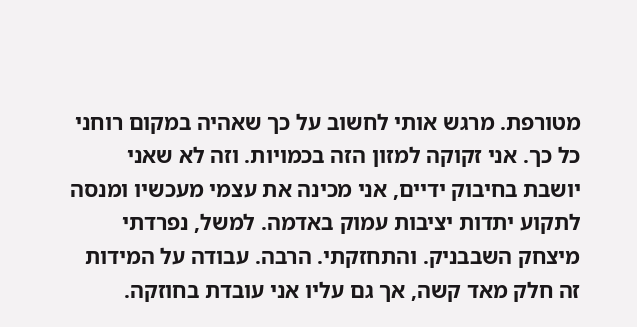מטורפת. מרגש אותי לחשוב על כך שאהיה במקום רוחני כל כך. אני זקוקה למזון הזה בכמויות. וזה לא שאני יושבת בחיבוק ידיים, אני מכינה את עצמי מעכשיו ומנסה לתקוע יתדות יציבות עמוק באדמה. למשל, נפרדתי מיצחק השבבניק. והתחזקתי. הרבה. עבודה על המידות זה חלק מאד קשה, אך גם עליו אני עובדת בחוזקה.